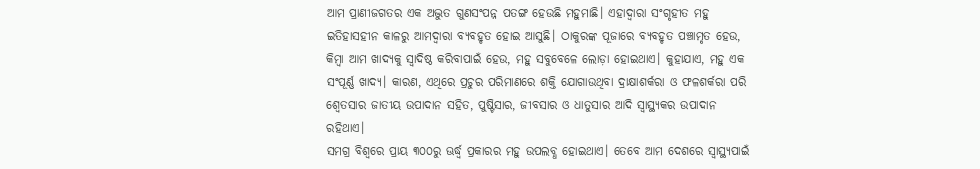ଆମ ପ୍ରାଣୀଜଗତର ଏକ ଅଦ୍ଭୁତ ଗୁଣସଂପନ୍ନ ପତଙ୍ଗ ହେଉଛି ମହୁମାଛି। ଏହାଦ୍ୱାରା ସଂଗୃହୀତ ମହୁ ଇତିହାସହୀନ କାଳରୁ ଆମଦ୍ୱାରା ବ୍ୟବହୃତ ହୋଇ ଆସୁଛି। ଠାକୁରଙ୍କ ପୂଜାରେ ବ୍ୟବହୃତ ପଞ୍ଚାମୃତ ହେଉ, କିମ୍ବା ଆମ ଖାଦ୍ୟକୁ ସ୍ୱାଦିଷ୍ଠ କରିବାପାଇଁ ହେଉ, ମହୁ ସବୁବେଳେ ଲୋଡ଼ା ହୋଇଥାଏ। କୁହାଯାଏ, ମହୁ ଏକ ସଂପୂର୍ଣ୍ଣ ଖାଦ୍ୟ। କାରଣ, ଏଥିରେ ପ୍ରଚୁର ପରିମାଣରେ ଶକ୍ତି ଯୋଗାଉଥିବା ଦ୍ରାକ୍ଷାଶର୍କରା ଓ ଫଳଶର୍କରା ପରି ଶ୍ୱେତସାର ଜାତୀୟ ଉପାଦାନ ସହିତ, ପୁଷ୍ଟିସାର, ଜୀବସାର ଓ ଧାତୁସାର ଆଦି ସ୍ୱାସ୍ଥ୍ୟକର ଉପାଦାନ ରହିଥାଏ।
ସମଗ୍ର ବିଶ୍ୱରେ ପ୍ରାୟ ୩୦୦ରୁ ଊର୍ଦ୍ଧ୍ୱ ପ୍ରକାରର ମହୁ ଉପଲବ୍ଧ ହୋଇଥାଏ। ତେବେ ଆମ ଦେଶରେ ସ୍ୱାସ୍ଥ୍ୟପାଇଁ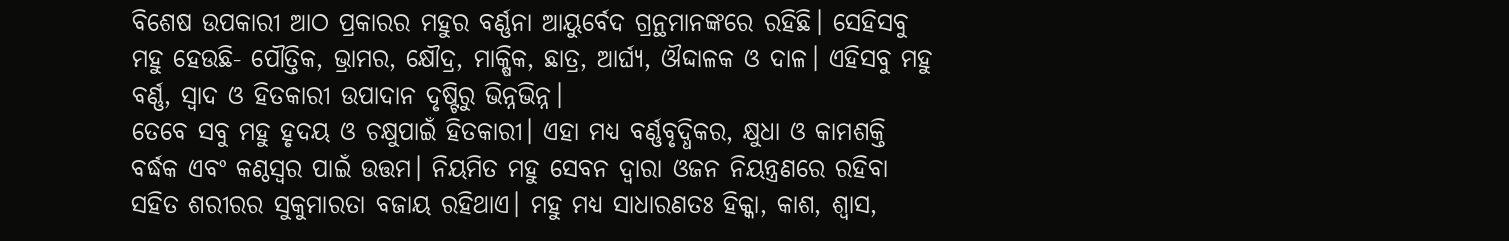ବିଶେଷ ଉପକାରୀ ଆଠ ପ୍ରକାରର ମହୁର ବର୍ଣ୍ଣନା ଆୟୁର୍ବେଦ ଗ୍ରନ୍ଥମାନଙ୍କରେ ରହିଛି। ସେହିସବୁ ମହୁ ହେଉଛି- ପୌତ୍ତିକ, ଭ୍ରାମର, କ୍ଷୌଦ୍ର, ମାକ୍ଷିକ, ଛାତ୍ର, ଆର୍ଘ୍ୟ, ଔଦ୍ଦାଳକ ଓ ଦାଳ। ଏହିସବୁ ମହୁ ବର୍ଣ୍ଣ, ସ୍ୱାଦ ଓ ହିତକାରୀ ଉପାଦାନ ଦୃଷ୍ଟିରୁ ଭିନ୍ନଭିନ୍ନ।
ତେବେ ସବୁ ମହୁ ହୃଦୟ ଓ ଚକ୍ଷୁପାଇଁ ହିତକାରୀ। ଏହା ମଧ୍ୟ ବର୍ଣ୍ଣବୃଦ୍ଧିକର, କ୍ଷୁଧା ଓ କାମଶକ୍ତି ବର୍ଦ୍ଧକ ଏବଂ କଣ୍ଠସ୍ୱର ପାଇଁ ଉତ୍ତମ। ନିୟମିତ ମହୁ ସେବନ ଦ୍ୱାରା ଓଜନ ନିୟନ୍ତ୍ରଣରେ ରହିବା ସହିତ ଶରୀରର ସୁକୁମାରତା ବଜାୟ ରହିଥାଏ। ମହୁ ମଧ୍ୟ ସାଧାରଣତଃ ହିକ୍କା, କାଶ, ଶ୍ୱାସ,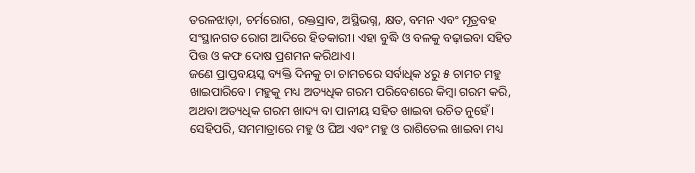ତରଳଝାଡ଼ା, ଚର୍ମରୋଗ, ରକ୍ତସ୍ରାବ, ଅସ୍ଥିଭଗ୍ନ, କ୍ଷତ, ବମନ ଏବଂ ମୂତ୍ରବହ ସଂସ୍ଥାନଗତ ରୋଗ ଆଦିରେ ହିତକାରୀ। ଏହା ବୁଦ୍ଧି ଓ ବଳକୁ ବଢ଼ାଇବା ସହିତ ପିତ୍ତ ଓ କଫ ଦୋଷ ପ୍ରଶମନ କରିଥାଏ।
ଜଣେ ପ୍ରାପ୍ତବୟସ୍କ ବ୍ୟକ୍ତି ଦିନକୁ ଚା ଚାମଚରେ ସର୍ବାଧିକ ୪ରୁ ୫ ଚାମଚ ମହୁ ଖାଇପାରିବେ। ମହୁକୁ ମଧ୍ୟ ଅତ୍ୟଧିକ ଗରମ ପରିବେଶରେ କିମ୍ବା ଗରମ କରି, ଅଥବା ଅତ୍ୟଧିକ ଗରମ ଖାଦ୍ୟ ବା ପାନୀୟ ସହିତ ଖାଇବା ଉଚିତ ନୁହେଁ। ସେହିପରି, ସମମାତ୍ରାରେ ମହୁ ଓ ଘିଅ ଏବଂ ମହୁ ଓ ରାଶିତେଲ ଖାଇବା ମଧ୍ୟ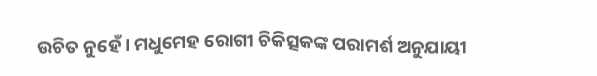ଉଚିତ ନୁହେଁ। ମଧୁମେହ ରୋଗୀ ଚିକିତ୍ସକଙ୍କ ପରାମର୍ଶ ଅନୁଯାୟୀ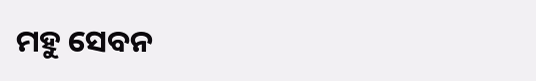ମହୁ ସେବନ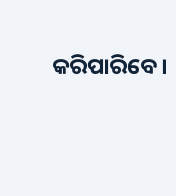କରିପାରିବେ।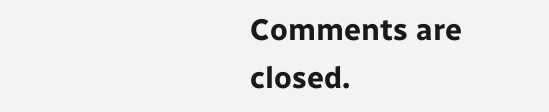Comments are closed.